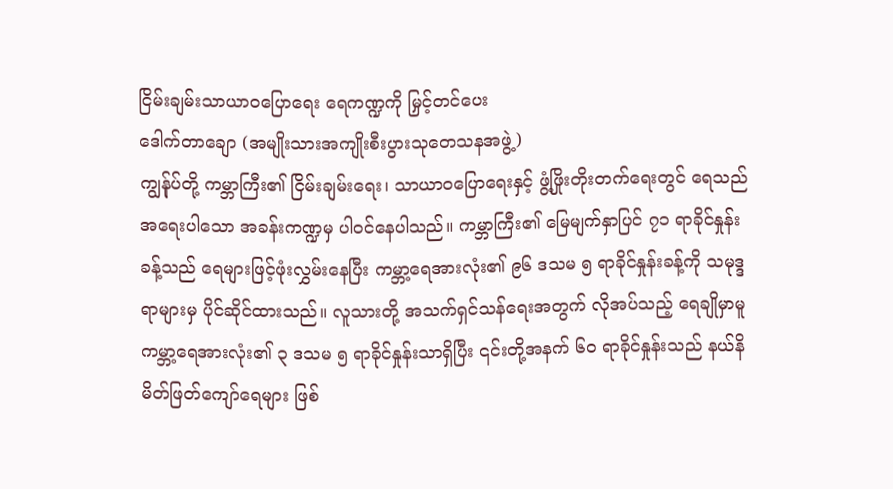ငြိမ်းချမ်းသာယာဝပြောရေး ရေကဏ္ဍကို မြှင့်တင်ပေး
ဒေါက်တာချော (အမျိုးသားအကျိုးစီးပွားသုတေသနအဖွဲ့)
ကျွန်ုပ်တို့ ကမ္ဘာကြီး၏ ငြိမ်းချမ်းရေး၊ သာယာဝပြောရေးနှင့် ဖွံ့ဖြိုးတိုးတက်ရေးတွင် ရေသည်အရေးပါသော အခန်းကဏ္ဍမှ ပါဝင်နေပါသည်။ ကမ္ဘာကြီး၏ မြေမျက်နှာပြင် ၇၁ ရာခိုင်နှုန်းခန့်သည် ရေများဖြင့်ဖုံးလွှမ်းနေပြီး ကမ္ဘာ့ရေအားလုံး၏ ၉၆ ဒသမ ၅ ရာခိုင်နှုန်းခန့်ကို သမုဒ္ဒရာများမှ ပိုင်ဆိုင်ထားသည်။ လူသားတို့ အသက်ရှင်သန်ရေးအတွက် လိုအပ်သည့် ရေချိုမှာမူ ကမ္ဘာ့ရေအားလုံး၏ ၃ ဒသမ ၅ ရာခိုင်နှုန်းသာရှိပြီး ၎င်းတို့အနက် ၆၀ ရာခိုင်နှုန်းသည် နယ်နိမိတ်ဖြတ်ကျော်ရေများ ဖြစ်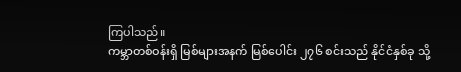ကြပါသည်။
ကမ္ဘာတစ်ဝန်းရှိ မြစ်များအနက် မြစ်ပေါင်း ၂၇၆ စင်းသည် နိုင်ငံနှစ်ခု သို့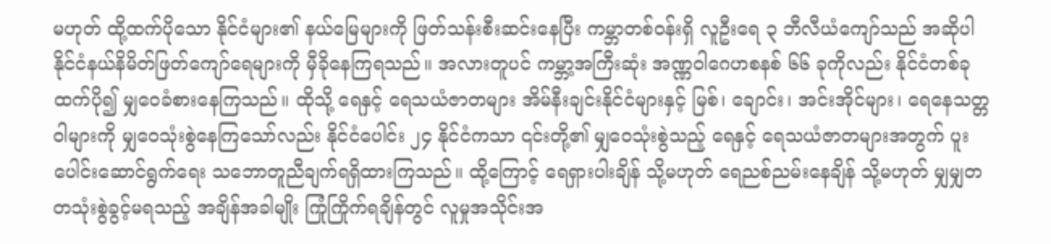မဟုတ် ထို့ထက်ပိုသော နိုင်ငံများ၏ နယ်မြေများကို ဖြတ်သန်းစီးဆင်းနေပြီး ကမ္ဘာတစ်ဝန်းရှိ လူဦးရေ ၃ ဘီလီယံကျော်သည် အဆိုပါ နိုင်ငံနယ်နိမိတ်ဖြတ်ကျော်ရေများကို မှီခိုနေကြရသည်။ အလားတူပင် ကမ္ဘာ့အကြီးဆုံး အဏ္ဏဝါဂေဟစနစ် ၆၆ ခုကိုလည်း နိုင်ငံတစ်ခုထက်ပို၍ မျှဝေခံစားနေကြသည်။ ထိုသို့ ရေနှင့် ရေသယံဇာတများ အိမ်နီးချင်းနိုင်ငံများနှင့် မြစ်၊ ချောင်း၊ အင်းအိုင်များ၊ ရေနေသတ္တဝါများကို မျှဝေသုံးစွဲနေကြသော်လည်း နိုင်ငံပေါင်း ၂၄ နိုင်ငံကသာ ၎င်းတို့၏ မျှဝေသုံးစွဲသည့် ရေနှင့် ရေသယံဇာတများအတွက် ပူးပေါင်းဆောင်ရွက်ရေး သဘောတူညီချက်ရရှိထားကြသည်။ ထို့ကြောင့် ရေရှားပါးချိန် သို့မဟုတ် ရေညစ်ညမ်းနေချိန် သို့မဟုတ် မျှမျှတတသုံးစွဲခွင့်မရသည့် အချိန်အခါမျိုး ကြုံကြိုက်ရချိန်တွင် လူမှုအသိုင်းအ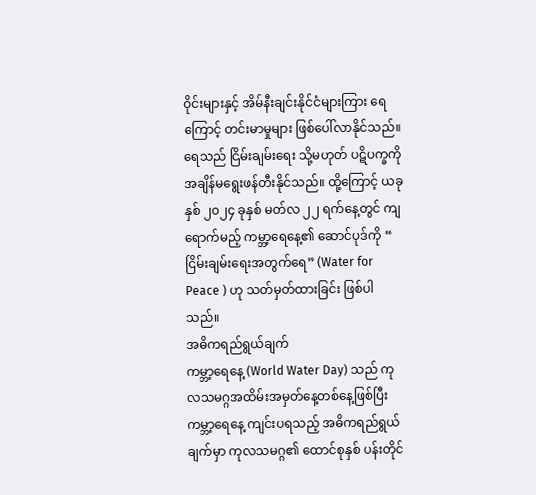ဝိုင်းများနှင့် အိမ်နီးချင်းနိုင်ငံများကြား ရေကြောင့် တင်းမာမှုများ ဖြစ်ပေါ်လာနိုင်သည်။ ရေသည် ငြိမ်းချမ်းရေး သို့မဟုတ် ပဋိပက္ခကို အချိန်မရွေးဖန်တီးနိုင်သည်။ ထို့ကြောင့် ယခုနှစ် ၂၀၂၄ ခုနှစ် မတ်လ ၂၂ ရက်နေ့တွင် ကျရောက်မည့် ကမ္ဘာ့ရေနေ့၏ ဆောင်ပုဒ်ကို “ ငြိမ်းချမ်းရေးအတွက်ရေ” (Water for Peace ) ဟု သတ်မှတ်ထားခြင်း ဖြစ်ပါသည်။
အဓိကရည်ရွယ်ချက်
ကမ္ဘာ့ရေနေ့ (World Water Day) သည် ကုလသမဂ္ဂအထိမ်းအမှတ်နေ့တစ်နေ့ဖြစ်ပြီး ကမ္ဘာ့ရေနေ့ ကျင်းပရသည့် အဓိကရည်ရွယ်ချက်မှာ ကုလသမဂ္ဂ၏ ထောင်စုနှစ် ပန်းတိုင်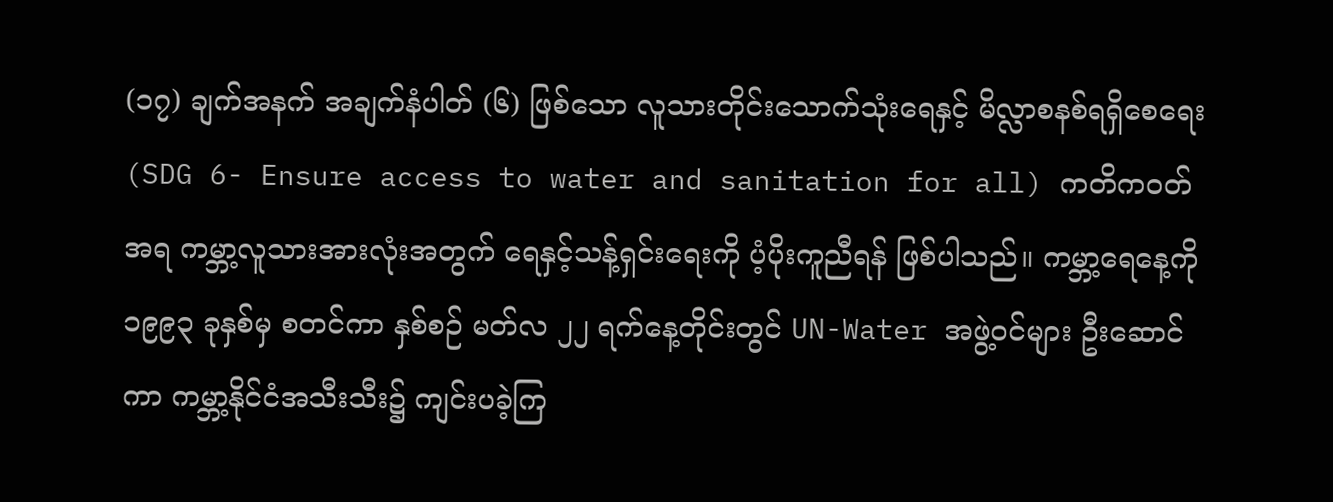(၁၇) ချက်အနက် အချက်နံပါတ် (၆) ဖြစ်သော လူသားတိုင်းသောက်သုံးရေနှင့် မိလ္လာစနစ်ရရှိစေရေး (SDG 6- Ensure access to water and sanitation for all) ကတိကဝတ်အရ ကမ္ဘာ့လူသားအားလုံးအတွက် ရေနှင့်သန့်ရှင်းရေးကို ပံ့ပိုးကူညီရန် ဖြစ်ပါသည်။ ကမ္ဘာ့ရေနေ့ကို ၁၉၉၃ ခုနှစ်မှ စတင်ကာ နှစ်စဉ် မတ်လ ၂၂ ရက်နေ့တိုင်းတွင် UN-Water အဖွဲ့ဝင်များ ဦးဆောင်ကာ ကမ္ဘာ့နိုင်ငံအသီးသီး၌ ကျင်းပခဲ့ကြ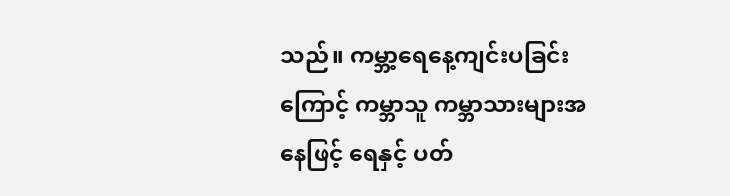သည်။ ကမ္ဘာ့ရေနေ့ကျင်းပခြင်းကြောင့် ကမ္ဘာသူ ကမ္ဘာသားများအနေဖြင့် ရေနှင့် ပတ်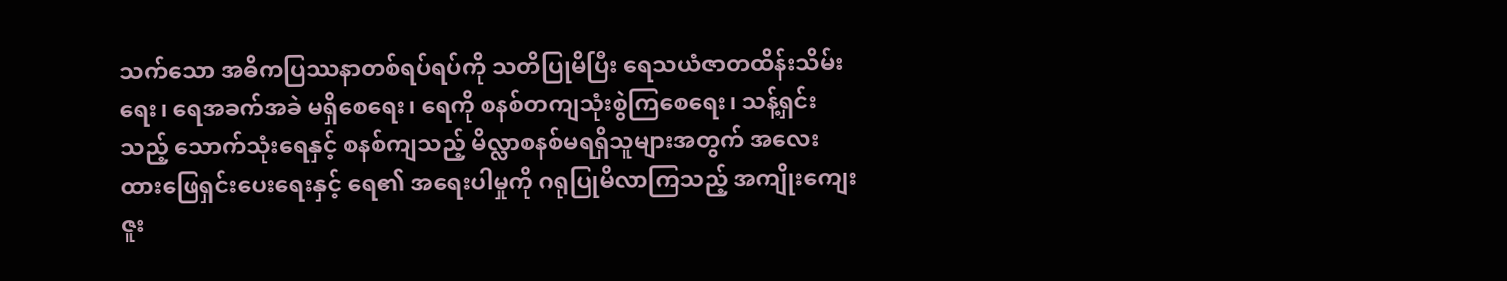သက်သော အဓိကပြဿနာတစ်ရပ်ရပ်ကို သတိပြုမိပြီး ရေသယံဇာတထိန်းသိမ်းရေး၊ ရေအခက်အခဲ မရှိစေရေး၊ ရေကို စနစ်တကျသုံးစွဲကြစေရေး၊ သန့်ရှင်းသည့် သောက်သုံးရေနှင့် စနစ်ကျသည့် မိလ္လာစနစ်မရရှိသူများအတွက် အလေးထားဖြေရှင်းပေးရေးနှင့် ရေ၏ အရေးပါမှုကို ဂရုပြုမိလာကြသည့် အကျိုးကျေးဇူး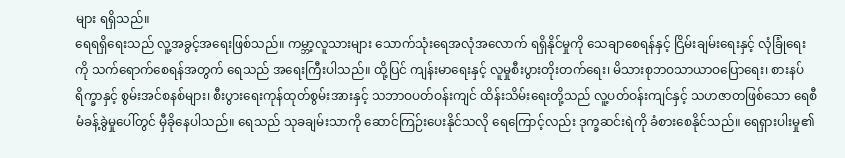များ ရရှိသည်။
ရေရရှိရေးသည် လူ့အခွင့်အရေးဖြစ်သည်။ ကမ္ဘာ့လူသားများ သောက်သုံးရေအလုံအလောက် ရရှိနိုင်မှုကို သေချာစေရန်နှင့် ငြိမ်းချမ်းရေးနှင့် လုံခြုံရေးကို သက်ရောက်စေရန်အတွက် ရေသည် အရေးကြီးပါသည်။ ထို့ပြင် ကျန်းမာရေးနှင့် လူမှုစီးပွားတိုးတက်ရေး၊ မိသားစုဘဝသာယာဝပြောရေး၊ စားနပ်ရိက္ခာနှင့် စွမ်းအင်စနစ်များ၊ စီးပွားရေးကုန်ထုတ်စွမ်းအားနှင့် သဘာဝပတ်ဝန်းကျင် ထိန်းသိမ်းရေးတို့သည် လူ့ပတ်ဝန်းကျင်နှင့် သဟဇာတဖြစ်သော ရေစီမံခန့်ခွဲမှုပေါ်တွင် မှီခိုနေပါသည်။ ရေသည် သုခချမ်းသာကို ဆောင်ကြဉ်းပေးနိုင်သလို ရေကြောင့်လည်း ဒုက္ခဆင်းရဲကို ခံစားစေနိုင်သည်။ ရေရှားပါးမှု၏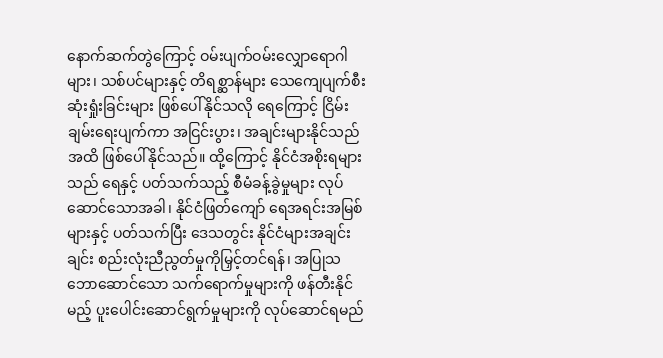နောက်ဆက်တွဲကြောင့် ဝမ်းပျက်ဝမ်းလျှောရောဂါများ၊ သစ်ပင်များနှင့် တိရစ္ဆာန်များ သေကျေပျက်စီးဆုံးရှုံးခြင်းများ ဖြစ်ပေါ်နိုင်သလို ရေကြောင့် ငြိမ်းချမ်းရေးပျက်ကာ အငြင်းပွား၊ အချင်းများနိုင်သည်အထိ ဖြစ်ပေါ်နိုင်သည်။ ထို့ကြောင့် နိုင်ငံအစိုးရများသည် ရေနှင့် ပတ်သက်သည့် စီမံခန့်ခွဲမှုများ လုပ်ဆောင်သောအခါ၊ နိုင်ငံဖြတ်ကျော် ရေအရင်းအမြစ်များနှင့် ပတ်သက်ပြီး ဒေသတွင်း နိုင်ငံများအချင်းချင်း စည်းလုံးညီညွတ်မှုကိုမြှင့်တင်ရန်၊ အပြုသဘောဆောင်သော သက်ရောက်မှုများကို ဖန်တီးနိုင်မည့် ပူးပေါင်းဆောင်ရွက်မှုများကို လုပ်ဆောင်ရမည်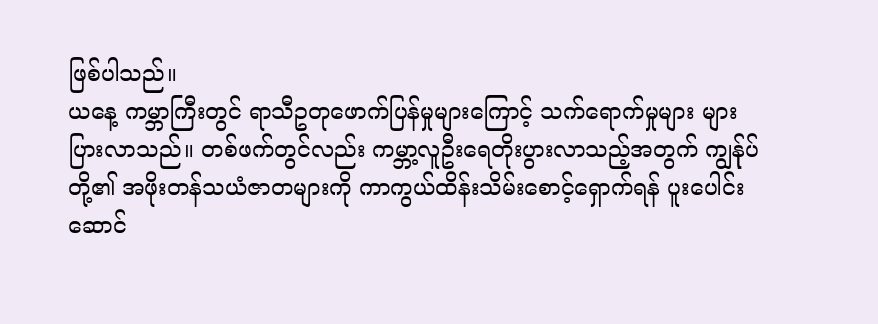ဖြစ်ပါသည်။
ယနေ့ ကမ္ဘာကြီးတွင် ရာသီဥတုဖောက်ပြန်မှုများကြောင့် သက်ရောက်မှုများ များပြားလာသည်။ တစ်ဖက်တွင်လည်း ကမ္ဘာ့လူဦးရေတိုးပွားလာသည့်အတွက် ကျွန်ုပ်တို့၏ အဖိုးတန်သယံဇာတများကို ကာကွယ်ထိန်းသိမ်းစောင့်ရှောက်ရန် ပူးပေါင်းဆောင်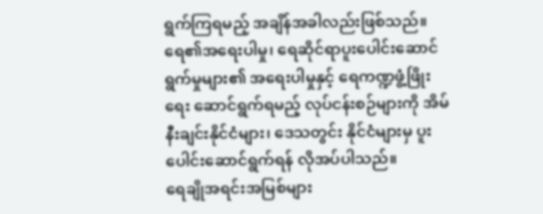ရွက်ကြရမည့် အချိန်အခါလည်းဖြစ်သည်။ ရေ၏အရေးပါမှု၊ ရေဆိုင်ရာပူးပေါင်းဆောင်ရွက်မှုများ၏ အရေးပါမှုနှင့် ရေကဏ္ဍဖွံ့ဖြိုးရေး ဆောင်ရွက်ရမည့် လုပ်ငန်းစဉ်များကို အိမ်နီးချင်းနိုင်ငံများ၊ ဒေသတွင်း နိုင်ငံများမှ ပူးပေါင်းဆောင်ရွက်ရန် လိုအပ်ပါသည်။
ရေချိုအရင်းအမြစ်များ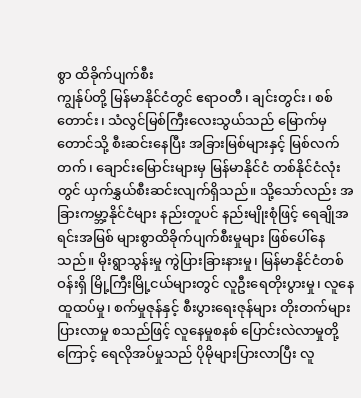စွာ ထိခိုက်ပျက်စီး
ကျွန်ုပ်တို့ မြန်မာနိုင်ငံတွင် ဧရာဝတီ၊ ချင်းတွင်း၊ စစ်တောင်း၊ သံလွင်မြစ်ကြီးလေးသွယ်သည် မြောက်မှတောင်သို့ စီးဆင်းနေပြီး အခြားမြစ်များနှင့် မြစ်လက်တက်၊ ချောင်းမြောင်းများမှ မြန်မာနိုင်ငံ တစ်နိုင်ငံလုံးတွင် ယှက်နွှယ်စီးဆင်းလျက်ရှိသည်။ သို့သော်လည်း အခြားကမ္ဘာ့နိုင်ငံများ နည်းတူပင် နည်းမျိုးစုံဖြင့် ရေချိုအရင်းအမြစ် များစွာထိခိုက်ပျက်စီးမှုများ ဖြစ်ပေါ်နေသည်။ မိုးရွာသွန်းမှု ကွဲပြားခြားနားမှု၊ မြန်မာနိုင်ငံတစ်ဝန်းရှိ မြို့ကြီးမြို့ငယ်များတွင် လူဦးရေတိုးပွားမှု၊ လူနေထူထပ်မှု၊ စက်မှုဇုန်နှင့် စီးပွားရေးဇုန်များ တိုးတက်များပြားလာမှု စသည်ဖြင့် လူနေမှုစနစ် ပြောင်းလဲလာမှုတို့ကြောင့် ရေလိုအပ်မှုသည် ပိုမိုများပြားလာပြီး လူ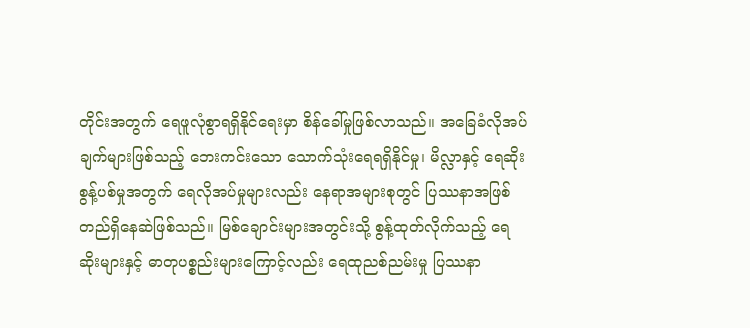တိုင်းအတွက် ရေဖူလုံစွာရရှိနိုင်ရေးမှာ စိန်ခေါ်မှုဖြစ်လာသည်။ အခြေခံလိုအပ်ချက်များဖြစ်သည့် ဘေးကင်းသော သောက်သုံးရေရရှိနိုင်မှု၊ မိလ္လာနှင့် ရေဆိုးစွန့်ပစ်မှုအတွက် ရေလိုအပ်မှုများလည်း နေရာအများစုတွင် ပြဿနာအဖြစ် တည်ရှိနေဆဲဖြစ်သည်။ မြစ်ချောင်းများအတွင်းသို့ စွန့်ထုတ်လိုက်သည့် ရေဆိုးများနှင့် ဓာတုပစ္စည်းများကြောင့်လည်း ရေထုညစ်ညမ်းမှု ပြဿနာ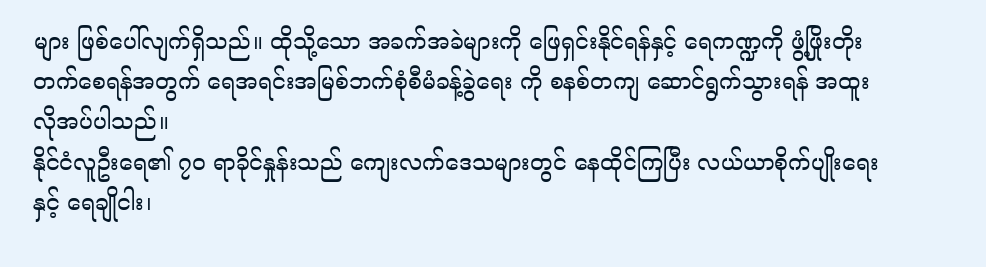များ ဖြစ်ပေါ်လျက်ရှိသည်။ ထိုသို့သော အခက်အခဲများကို ဖြေရှင်းနိုင်ရန်နှင့် ရေကဏ္ဍကို ဖွံ့ဖြိုးတိုးတက်စေရန်အတွက် ရေအရင်းအမြစ်ဘက်စုံစီမံခန့်ခွဲရေး ကို စနစ်တကျ ဆောင်ရွက်သွားရန် အထူးလိုအပ်ပါသည်။
နိုင်ငံလူဦးရေ၏ ၇၀ ရာခိုင်နှုန်းသည် ကျေးလက်ဒေသများတွင် နေထိုင်ကြပြီး လယ်ယာစိုက်ပျိုးရေးနှင့် ရေချိုငါး၊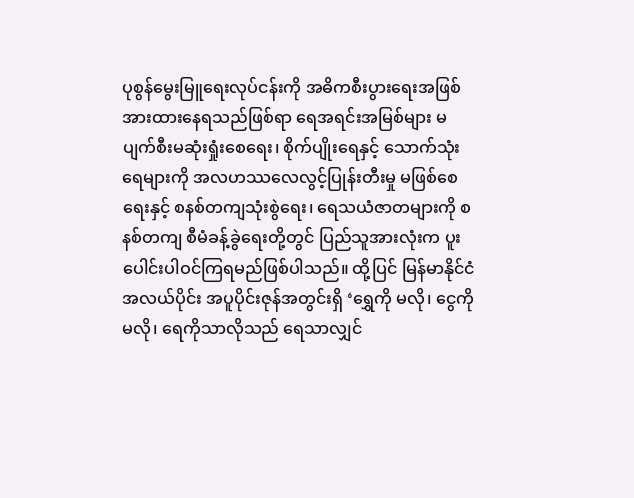ပုစွန်မွေးမြူရေးလုပ်ငန်းကို အဓိကစီးပွားရေးအဖြစ် အားထားနေရသည်ဖြစ်ရာ ရေအရင်းအမြစ်များ မပျက်စီးမဆုံးရှုံးစေရေး၊ စိုက်ပျိုးရေနှင့် သောက်သုံးရေများကို အလဟဿလေလွင့်ပြုန်းတီးမှု မဖြစ်စေရေးနှင့် စနစ်တကျသုံးစွဲရေး၊ ရေသယံဇာတများကို စနစ်တကျ စီမံခန့်ခွဲရေးတို့တွင် ပြည်သူအားလုံးက ပူးပေါင်းပါဝင်ကြရမည်ဖြစ်ပါသည်။ ထို့ပြင် မြန်မာနိုင်ငံအလယ်ပိုင်း အပူပိုင်းဇုန်အတွင်းရှိ ‘ရွှေကို မလို၊ ငွေကိုမလို၊ ရေကိုသာလိုသည် ရေသာလျှင်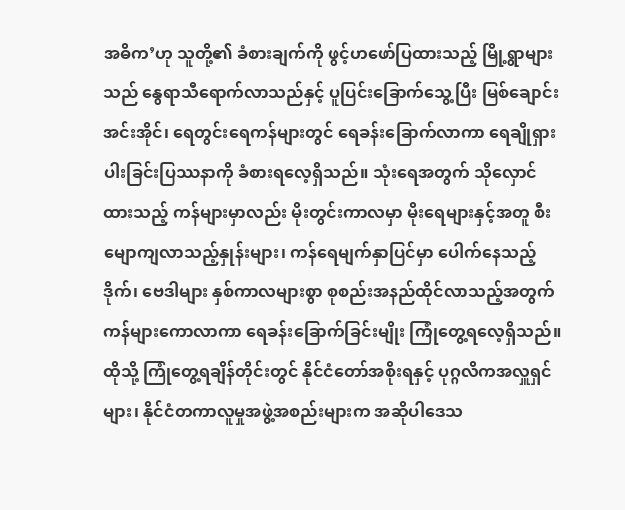အဓိက’ဟု သူတို့၏ ခံစားချက်ကို ဖွင့်ဟဖော်ပြထားသည့် မြို့ရွာများသည် နွေရာသီရောက်လာသည်နှင့် ပူပြင်းခြောက်သွေ့ပြီး မြစ်ချောင်းအင်းအိုင်၊ ရေတွင်းရေကန်များတွင် ရေခန်းခြောက်လာကာ ရေချိုရှားပါးခြင်းပြဿနာကို ခံစားရလေ့ရှိသည်။ သုံးရေအတွက် သိုလှောင်ထားသည့် ကန်များမှာလည်း မိုးတွင်းကာလမှာ မိုးရေများနှင့်အတူ စီးမျောကျလာသည့်နှုန်းများ၊ ကန်ရေမျက်နှာပြင်မှာ ပေါက်နေသည့် ဒိုက်၊ ဗေဒါများ နှစ်ကာလများစွာ စုစည်းအနည်ထိုင်လာသည့်အတွက် ကန်များကောလာကာ ရေခန်းခြောက်ခြင်းမျိုး ကြုံတွေ့ရလေ့ရှိသည်။ ထိုသို့ ကြုံတွေ့ရချိန်တိုင်းတွင် နိုင်ငံတော်အစိုးရနှင့် ပုဂ္ဂလိကအလှူရှင်များ၊ နိုင်ငံတကာလူမှုအဖွဲ့အစည်းများက အဆိုပါဒေသ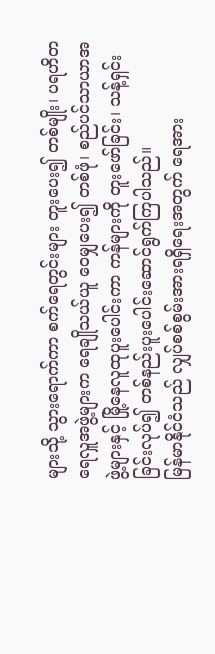များသို့ သွားရောက်ကာ စက်ရေတွင်းများ တူးပေး၍ တစ်မျိုး၊ ပရဟိတရေလှူအဖွဲ့များက ရေချိုသယ်ယူ ဝေမျှပေး၍ တစ်ဖုံ၊ စည်ပင်သာယာအဖွဲ့များနှင့် မြို့နေလူထုပူးပေါင်းကာ ကန်များကို တူးဖော်ခြင်း၊ သန့်ရှင်းခြင်းလုပ်၍ တစ်နည်းပူးပေါင်းဆောင်ရွက်ကြပါသည်။
မြန်မာနိုင်ငံသည် လျှပ်စစ်စွမ်းအားရရှိရေးအတွက် ရေအား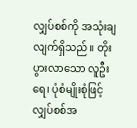လျှပ်စစ်ကို အသုံးချလျက်ရှိသည်။ တိုးပွားလာသော လူဦးရေ၊ ပုံစံမျိုးစုံဖြင့် လျှပ်စစ်အ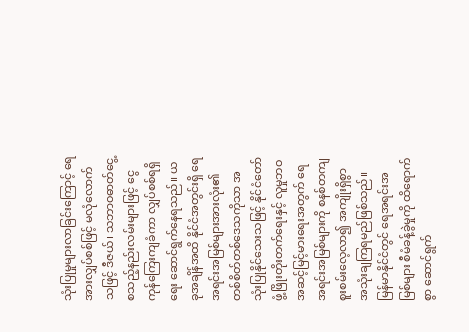သုံးပြုမှုများလာခြင်းကြောင့် ရေအားလျှပ်စစ်ဖြင့် မလုံလောက်သဖြင့် ဒီဇယ်၊ သဘာဝဓာတ်ငွေ့ စသည့်နည်းလမ်းများဖြင့် ငွေကုန်ကြေးကျခံကာ လျှပ်စစ်ရရှိရေး ဆောင်ရွက်နေရသည်။ ယခုအချိန်အထိ နိုင်ငံအတွင်းရှိ ရေအရင်းအမြစ်များအားလုံး၏ တစ်စိတ်တစ်ဒေသကိုသာ အသုံးပြုနိုင်သေးသဖြင့် နိုင်ငံတော်ဖွံ့ဖြိုးတိုးတက်ရေးနှင့် လူမှုဘဝအဆင့်မြင့်မားရေးအတွက် ရေအရင်းအမြစ်များကို စနစ်တကျ စူးစမ်းလေ့လာ၍ အကျိုးရှိစွာ အသုံးချကြရမည်ဖြစ်သည်။
မြန်မာနိုင်ငံတွင် ရေအရင်းအမြစ်များ စီမံခန့်ခွဲမှုကို ထိရောက်စွာ ဆောင်ရွက်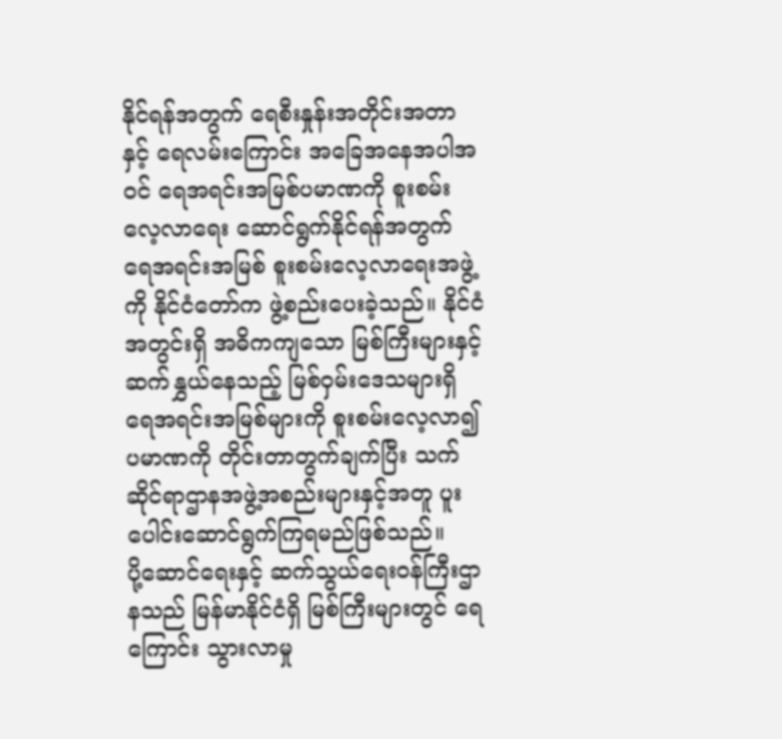နိုင်ရန်အတွက် ရေစီးနှုန်းအတိုင်းအတာနှင့် ရေလမ်းကြောင်း အခြေအနေအပါအဝင် ရေအရင်းအမြစ်ပမာဏကို စူးစမ်းလေ့လာရေး ဆောင်ရွက်နိုင်ရန်အတွက် ရေအရင်းအမြစ် စူးစမ်းလေ့လာရေးအဖွဲ့ကို နိုင်ငံတော်က ဖွဲ့စည်းပေးခဲ့သည်။ နိုင်ငံအတွင်းရှိ အဓိကကျသော မြစ်ကြီးများနှင့် ဆက်နွှယ်နေသည့် မြစ်ဝှမ်းဒေသများရှိ ရေအရင်းအမြစ်များကို စူးစမ်းလေ့လာ၍ ပမာဏကို တိုင်းတာတွက်ချက်ပြီး သက်ဆိုင်ရာဌာနအဖွဲ့အစည်းများနှင့်အတူ ပူးပေါင်းဆောင်ရွက်ကြရမည်ဖြစ်သည်။
ပို့ဆောင်ရေးနှင့် ဆက်သွယ်ရေးဝန်ကြီးဌာနသည် မြန်မာနိုင်ငံရှိ မြစ်ကြီးများတွင် ရေကြောင်း သွားလာမှု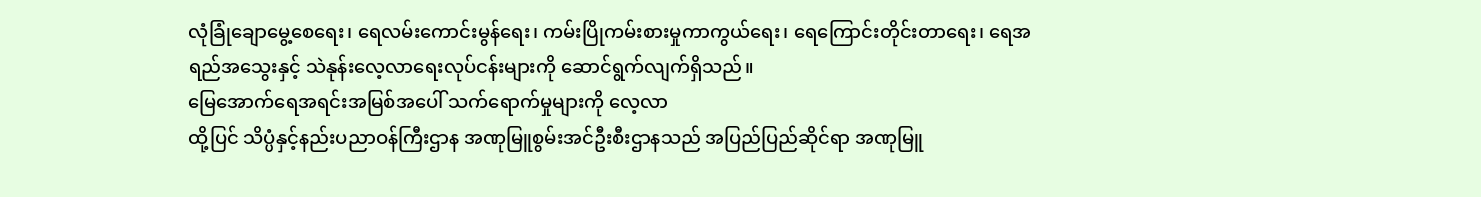လုံခြုံချောမွေ့စေရေး၊ ရေလမ်းကောင်းမွန်ရေး၊ ကမ်းပြိုကမ်းစားမှုကာကွယ်ရေး၊ ရေကြောင်းတိုင်းတာရေး၊ ရေအရည်အသွေးနှင့် သဲနုန်းလေ့လာရေးလုပ်ငန်းများကို ဆောင်ရွက်လျက်ရှိသည်။
မြေအောက်ရေအရင်းအမြစ်အပေါ် သက်ရောက်မှုများကို လေ့လာ
ထို့ပြင် သိပ္ပံနှင့်နည်းပညာဝန်ကြီးဌာန အဏုမြူစွမ်းအင်ဦးစီးဌာနသည် အပြည်ပြည်ဆိုင်ရာ အဏုမြူ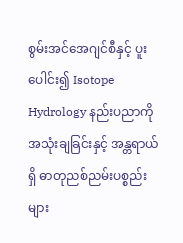စွမ်းအင်အေဂျင်စီနှင့် ပူးပေါင်း၍ Isotope Hydrology နည်းပညာကို အသုံးချခြင်းနှင့် အန္တရာယ်ရှိ ဓာတုညစ်ညမ်းပစ္စည်းများ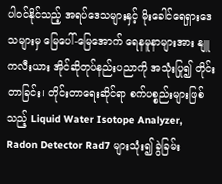ပါဝင်နိုင်သည့် အရပ်ဒေသများနှင့် မိုးခေါင်ရေရှားဒေသများမှ မြေပေါ်-မြေအောက် ရေနမူနာများအား နျူကလီးယား အိုင်ဆိုတုပ်နည်းပညာကို အသုံးပြု၍ တိုင်းတာခြင်း၊ တိုင်းတာရေးဆိုင်ရာ စက်ပစ္စည်းများဖြစ်သည့် Liquid Water Isotope Analyzer, Radon Detector Rad7 များသုံး၍ ခွဲခြမ်း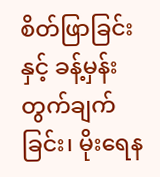စိတ်ဖြာခြင်းနှင့် ခန့်မှန်းတွက်ချက်ခြင်း၊ မိုးရေန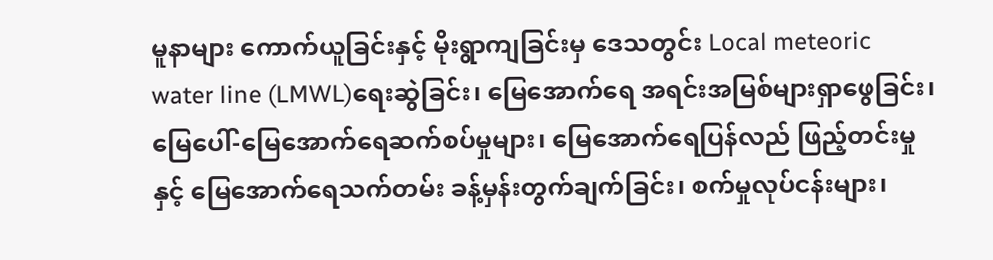မူနာများ ကောက်ယူခြင်းနှင့် မိုးရွာကျခြင်းမှ ဒေသတွင်း Local meteoric water line (LMWL)ရေးဆွဲခြင်း၊ မြေအောက်ရေ အရင်းအမြစ်များရှာဖွေခြင်း၊ မြေပေါ်-မြေအောက်ရေဆက်စပ်မှုများ၊ မြေအောက်ရေပြန်လည် ဖြည့်တင်းမှုနှင့် မြေအောက်ရေသက်တမ်း ခန့်မှန်းတွက်ချက်ခြင်း၊ စက်မှုလုပ်ငန်းများ၊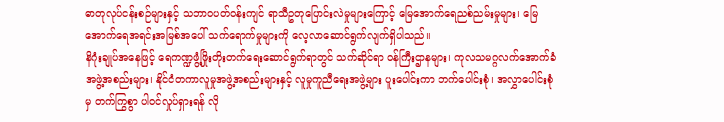ဓာတုလုပ်ငန်းစဉ်များနှင့် သဘာဝပတ်ဝန်းကျင် ရာသီဥတုပြောင်းလဲမှုများကြောင့် မြေအောက်ရေညစ်ညမ်းမှုများ၊ မြေအောက်ရေအရင်းအမြစ်အပေါ် သက်ရောက်မှုများကို လေ့လာဆောင်ရွက်လျက်ရှိပါသည်။
နိဂုံးချုပ်အနေဖြင့် ရေကဏ္ဍဖွံ့ဖြိုးတိုးတက်ရေးဆောင်ရွက်ရာတွင် သက်ဆိုင်ရာ ဝန်ကြီးဌာနများ၊ ကုလသမဂ္ဂလက်အောက်ခံအဖွဲ့အစည်းများ၊ နိုင်ငံတကာလူမှုအဖွဲ့အစည်းများနှင့် လူမှုကူညီရေးအဖွဲ့များ ပူးပေါင်းကာ ဘက်ပေါင်းစုံ၊ အလွှာပေါင်းစုံမှ တက်ကြွစွာ ပါဝင်လှုပ်ရှားရန် လို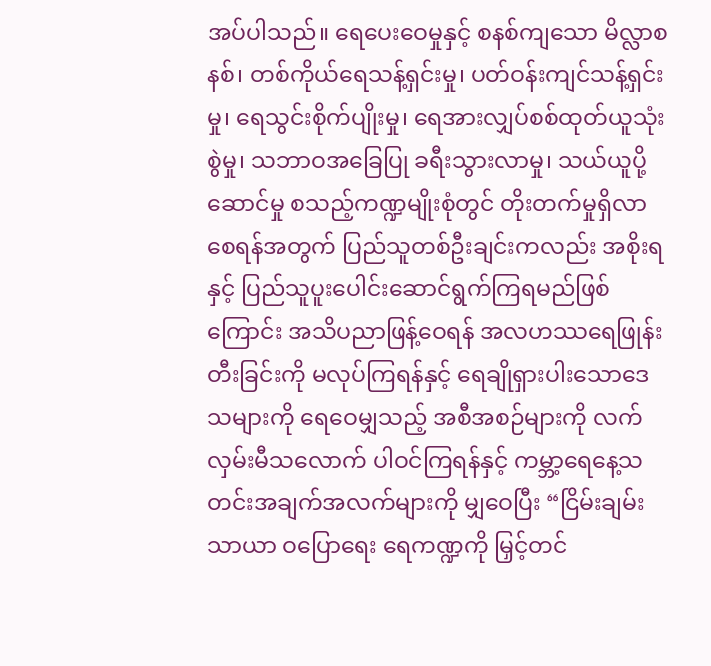အပ်ပါသည်။ ရေပေးဝေမှုနှင့် စနစ်ကျသော မိလ္လာစနစ်၊ တစ်ကိုယ်ရေသန့်ရှင်းမှု၊ ပတ်ဝန်းကျင်သန့်ရှင်းမှု၊ ရေသွင်းစိုက်ပျိုးမှု၊ ရေအားလျှပ်စစ်ထုတ်ယူသုံးစွဲမှု၊ သဘာဝအခြေပြု ခရီးသွားလာမှု၊ သယ်ယူပို့ဆောင်မှု စသည့်ကဏ္ဍမျိုးစုံတွင် တိုးတက်မှုရှိလာစေရန်အတွက် ပြည်သူတစ်ဦးချင်းကလည်း အစိုးရနှင့် ပြည်သူပူးပေါင်းဆောင်ရွက်ကြရမည်ဖြစ်ကြောင်း အသိပညာဖြန့်ဝေရန် အလဟဿရေဖြုန်းတီးခြင်းကို မလုပ်ကြရန်နှင့် ရေချိုရှားပါးသောဒေသများကို ရေဝေမျှသည့် အစီအစဉ်များကို လက်လှမ်းမီသလောက် ပါဝင်ကြရန်နှင့် ကမ္ဘာ့ရေနေ့သတင်းအချက်အလက်များကို မျှဝေပြီး “ငြိမ်းချမ်းသာယာ ဝပြောရေး ရေကဏ္ဍကို မြှင့်တင်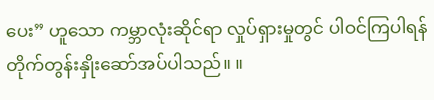ပေး” ဟူသော ကမ္ဘာလုံးဆိုင်ရာ လှုပ်ရှားမှုတွင် ပါဝင်ကြပါရန် တိုက်တွန်းနှိုးဆော်အပ်ပါသည်။ ။